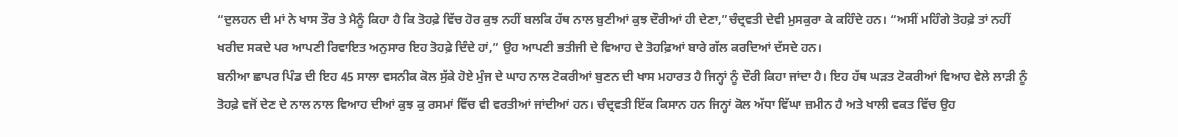“ਦੁਲਹਨ ਦੀ ਮਾਂ ਨੇ ਖਾਸ ਤੌਰ ਤੇ ਮੈਨੂੰ ਕਿਹਾ ਹੈ ਕਿ ਤੋਹਫ਼ੇ ਵਿੱਚ ਹੋਰ ਕੁਝ ਨਹੀਂ ਬਲਕਿ ਹੱਥ ਨਾਲ ਬੁਣੀਆਂ ਕੁਝ ਦੌਰੀਆਂ ਹੀ ਦੇਣਾ,”ਚੰਦ੍ਰਵਤੀ ਦੇਵੀ ਮੁਸਕੁਰਾ ਕੇ ਕਹਿੰਦੇ ਹਨ। “ਅਸੀਂ ਮਹਿੰਗੇ ਤੋਹਫ਼ੇ ਤਾਂ ਨਹੀਂ ਖਰੀਦ ਸਕਦੇ ਪਰ ਆਪਣੀ ਰਿਵਾਇਤ ਅਨੁਸਾਰ ਇਹ ਤੋਹਫ਼ੇ ਦਿੰਦੇ ਹਾਂ,” ਉਹ ਆਪਣੀ ਭਤੀਜੀ ਦੇ ਵਿਆਹ ਦੇ ਤੋਹਫ਼ਿਆਂ ਬਾਰੇ ਗੱਲ ਕਰਦਿਆਂ ਦੱਸਦੇ ਹਨ।
ਬਨੀਆ ਛਾਪਰ ਪਿੰਡ ਦੀ ਇਹ 45 ਸਾਲਾ ਵਸਨੀਕ ਕੋਲ ਸੁੱਕੇ ਹੋਏ ਮੁੰਜ ਦੇ ਘਾਹ ਨਾਲ ਟੋਕਰੀਆਂ ਬੁਣਨ ਦੀ ਖਾਸ ਮਹਾਰਤ ਹੈ ਜਿਨ੍ਹਾਂ ਨੂੰ ਦੌਰੀ ਕਿਹਾ ਜਾਂਦਾ ਹੈ। ਇਹ ਹੱਥ ਘੜਤ ਟੋਕਰੀਆਂ ਵਿਆਹ ਵੇਲੇ ਲਾੜੀ ਨੂੰ ਤੋਹਫ਼ੇ ਵਜੋਂ ਦੇਣ ਦੇ ਨਾਲ ਨਾਲ ਵਿਆਹ ਦੀਆਂ ਕੁਝ ਕੁ ਰਸਮਾਂ ਵਿੱਚ ਵੀ ਵਰਤੀਆਂ ਜਾਂਦੀਆਂ ਹਨ। ਚੰਦ੍ਰਵਤੀ ਇੱਕ ਕਿਸਾਨ ਹਨ ਜਿਨ੍ਹਾਂ ਕੋਲ ਅੱਧਾ ਵਿੱਘਾ ਜ਼ਮੀਨ ਹੈ ਅਤੇ ਖਾਲੀ ਵਕਤ ਵਿੱਚ ਉਹ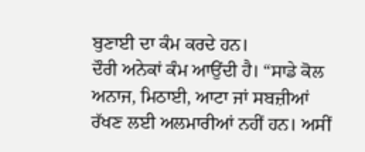ਬੁਣਾਈ ਦਾ ਕੰਮ ਕਰਦੇ ਹਨ।
ਦੌਰੀ ਅਨੇਕਾਂ ਕੰਮ ਆਉਂਦੀ ਹੈ। “ਸਾਡੇ ਕੋਲ ਅਨਾਜ, ਮਿਠਾਈ, ਆਟਾ ਜਾਂ ਸਬਜ਼ੀਆਂ ਰੱਖਣ ਲਈ ਅਲਮਾਰੀਆਂ ਨਹੀਂ ਹਨ। ਅਸੀਂ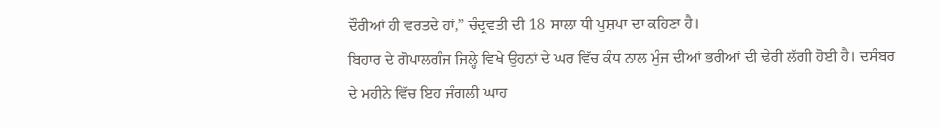ਦੌਰੀਆਂ ਹੀ ਵਰਤਦੇ ਹਾਂ,” ਚੰਦ੍ਰਵਤੀ ਦੀ 18 ਸਾਲਾ ਧੀ ਪੁਸ਼ਪਾ ਦਾ ਕਹਿਣਾ ਹੈ।
ਬਿਹਾਰ ਦੇ ਗੋਪਾਲਗੰਜ ਜਿਲ੍ਹੇ ਵਿਖੇ ਉਹਨਾਂ ਦੇ ਘਰ ਵਿੱਚ ਕੰਧ ਨਾਲ ਮੁੰਜ ਦੀਆਂ ਭਰੀਆਂ ਦੀ ਢੇਰੀ ਲੱਗੀ ਹੋਈ ਹੈ। ਦਸੰਬਰ ਦੇ ਮਹੀਨੇ ਵਿੱਚ ਇਹ ਜੰਗਲੀ ਘਾਹ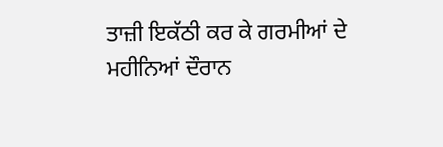ਤਾਜ਼ੀ ਇਕੱਠੀ ਕਰ ਕੇ ਗਰਮੀਆਂ ਦੇ ਮਹੀਨਿਆਂ ਦੌਰਾਨ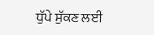ਧੁੱਪੇ ਸੁੱਕਣ ਲਈ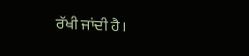ਰੱਖੀ ਜਾਂਦੀ ਹੈ।